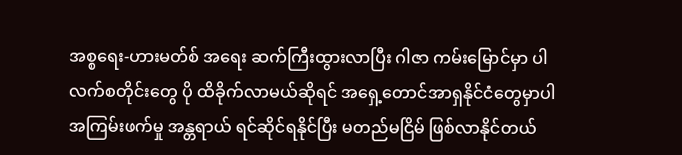အစ္စရေး-ဟားမတ်စ် အရေး ဆက်ကြီးထွားလာပြီး ဂါဇာ ကမ်းမြောင်မှာ ပါလက်စတိုင်းတွေ ပို ထိခိုက်လာမယ်ဆိုရင် အရှေ့တောင်အာရှနိုင်ငံတွေမှာပါ အကြမ်းဖက်မှု အန္တရာယ် ရင်ဆိုင်ရနိုင်ပြီး မတည်မငြိမ် ဖြစ်လာနိုင်တယ်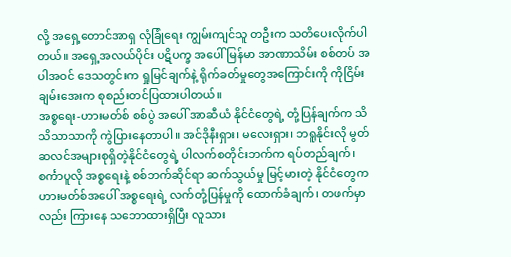လို့ အရှေ့တောင်အာရှ လုံခြုံရေး ကျွမ်းကျင်သူ တဦးက သတိပေးလိုက်ပါတယ်။ အရှေ့အလယ်ပိုင်း ပဋိပက္ခ အပေါ် မြန်မာ အာဏာသိမ်း စစ်တပ် အပါအဝင် ဒေသတွင်းက ရှုမြင်ချက်နဲ့ ရိုက်ခတ်မှုတွေအကြောင်းကို ကိုငြိမ်းချမ်းအေးက စုစည်းတင်ပြထားပါတယ်။
အစ္စရေး-ဟားမတ်စ် စစ်ပွဲ အပေါ် အာဆီယံ နိုင်ငံတွေရဲ့ တုံ့ပြန်ချက်က သိသိသာသာကို ကွဲပြားနေတာပါ။ အင်ဒိုနီးရှား၊ မလေးရှား၊ ဘရူနိုင်းလို မွတ်ဆလင်အများစုရှိတဲ့နိုင်ငံတွေရဲ့ ပါလက်စတိုင်းဘက်က ရပ်တည်ချက်၊ စင်္ကာပူလို အစ္စရေးနဲ့ စစ်ဘက်ဆိုင်ရာ ဆက်သွယ်မှု မြင့်မားတဲ့ နိုင်ငံတွေက ဟားမတ်စ်အပေါ် အစ္စရေးရဲ့ လက်တုံ့ပြန်မှုကို ထောက်ခံချက်၊ တဖက်မှာလည်း ကြားနေ သဘောထားရှိပြီး လူသား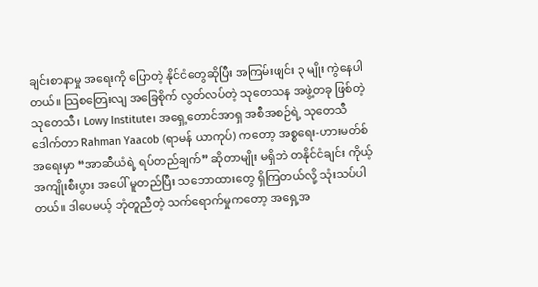ချင်းစာနာမှု အရေးကို ပြောတဲ့ နိုင်ငံတွေဆိုပြီး အကြမ်းဖျင်း ၃ မျိုး ကွဲနေပါတယ်။ သြစတြေးလျ အခြေစိုက် လွတ်လပ်တဲ့ သုတေသန အဖွဲ့တခု ဖြစ်တဲ့ သုတေသီ၊ Lowy Institute၊ အရှေ့တောင်အာရှ အစီအစဉ်ရဲ့ သုတေသီ ဒေါက်တာ Rahman Yaacob (ရာမန် ယာကုပ်) ကတော့ အစ္စရေး-ဟားမတ်စ် အရေးမှာ “အာဆီယံရဲ့ ရပ်တည်ချက်” ဆိုတာမျိုး မရှိဘဲ တနိုင်ငံချင်း ကိုယ့် အကျိုးစီးပွား အပေါ် မူတည်ပြီး သဘောထားတွေ ရှိကြတယ်လို့ သုံးသပ်ပါတယ်။ ဒါပေမယ့် ဘုံတူညီတဲ့ သက်ရောက်မှုကတော့ အရှေ့အ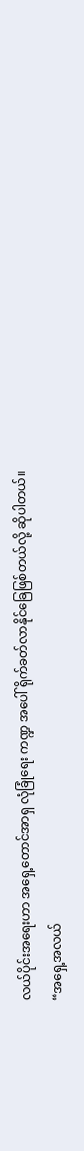လယ်ပိုင်းအရေးဟာ အရှေ့တောင်အာရှ လုံခြုံရေး ကဏ္ဍ အပေါ် ရိုက်ခတ်လာနိုင်ခြေဖြစ်တယ်လို့ ဆိုပါတယ်။
“အရှေ့အလယ်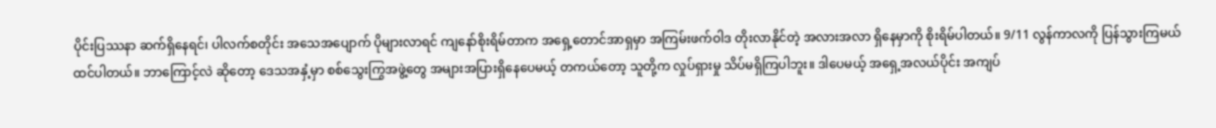ပိုင်းပြဿနာ ဆက်ရှိနေရင်၊ ပါလက်စတိုင်း အသေအပျောက် ပိုများလာရင် ကျနော်စိုးရိမ်တာက အရှေ့တောင်အာရှမှာ အကြမ်းဖက်ဝါဒ တိုးလာနိုင်တဲ့ အလားအလာ ရှိနေမှာကို စိုးရိမ်ပါတယ်။ 9/11 လွန်ကာလကို ပြန်သွားကြမယ် ထင်ပါတယ်။ ဘာကြောင့်လဲ ဆိုတော့ ဒေသအနှံ့မှာ စစ်သွေးကြွအဖွဲ့တွေ အများအပြားရှိနေပေမယ့် တကယ်တော့ သူတို့က လှုပ်ရှားမှု သိပ်မရှိကြပါဘူး။ ဒါပေမယ့် အရှေ့အလယ်ပိုင်း အကျပ်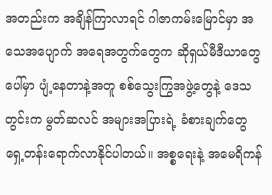အတည်းက အချိန်ကြာလာရင် ဂါဇာကမ်းမြောင်မှာ အသေအပျောက် အရေအတွက်တွေက ဆိုရှယ်မီဒီယာတွေပေါ်မှာ ပျံ့နေတာနဲ့အတူ စစ်သွေးကြွအဖွဲ့တွေနဲ့ ဒေသတွင်းက မွတ်ဆလင် အများအပြားရဲ့ ခံစားချက်တွေ ရှေ့တန်းရောက်လာနိုင်ပါတယ်။ အစ္စရေးနဲ့ အမေရိကန်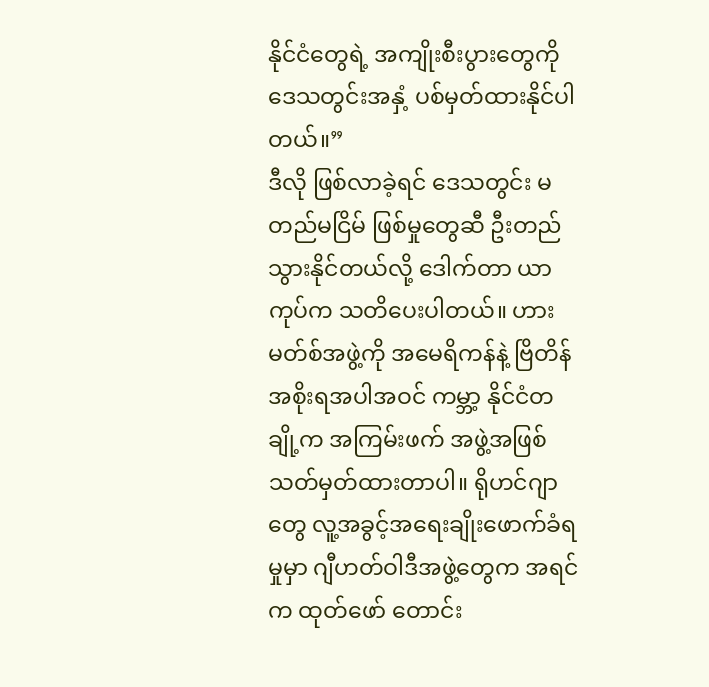နိုင်ငံတွေရဲ့ အကျိုးစီးပွားတွေကို ဒေသတွင်းအနှံ့ ပစ်မှတ်ထားနိုင်ပါတယ်။”
ဒီလို ဖြစ်လာခဲ့ရင် ဒေသတွင်း မတည်မငြိမ် ဖြစ်မှုတွေဆီ ဦးတည်သွားနိုင်တယ်လို့ ဒေါက်တာ ယာကုပ်က သတိပေးပါတယ်။ ဟားမတ်စ်အဖွဲ့ကို အမေရိကန်နဲ့ ဗြိတိန် အစိုးရအပါအဝင် ကမ္ဘာ့ နိုင်ငံတချို့က အကြမ်းဖက် အဖွဲ့အဖြစ် သတ်မှတ်ထားတာပါ။ ရိုဟင်ဂျာတွေ လူ့အခွင့်အရေးချိုးဖောက်ခံရမှုမှာ ဂျီဟတ်ဝါဒီအဖွဲ့တွေက အရင်က ထုတ်ဖော် တောင်း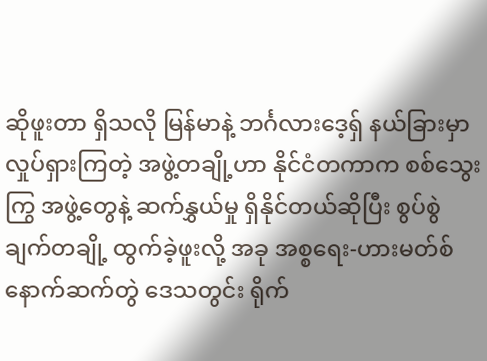ဆိုဖူးတာ ရှိသလို မြန်မာနဲ့ ဘင်္ဂလားဒေ့ရှ် နယ်ခြားမှာ လှုပ်ရှားကြတဲ့ အဖွဲ့တချို့ဟာ နိုင်ငံတကာက စစ်သွေးကြွ အဖွဲ့တွေနဲ့ ဆက်နွှယ်မှု ရှိနိုင်တယ်ဆိုပြီး စွပ်စွဲချက်တချို့ ထွက်ခဲ့ဖူးလို့ အခု အစ္စရေး-ဟားမတ်စ် နောက်ဆက်တွဲ ဒေသတွင်း ရိုက်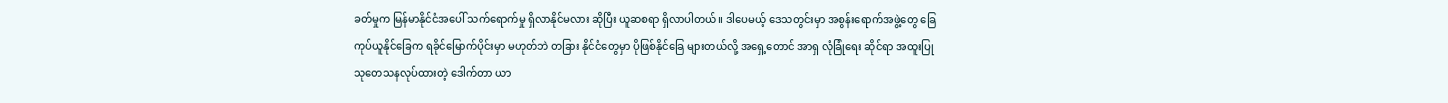ခတ်မှုက မြန်မာနိုင်ငံအပေါ် သက်ရောက်မှု ရှိလာနိုင်မလား ဆိုပြီး ယူဆစရာ ရှိလာပါတယ်။ ဒါပေမယ့် ဒေသတွင်းမှာ အစွန်းရောက်အဖွဲ့တွေ ခြေကုပ်ယူနိုင်ခြေက ရခိုင်မြောက်ပိုင်းမှာ မဟုတ်ဘဲ တခြား နိုင်ငံတွေမှာ ပိုဖြစ်နိုင်ခြေ များတယ်လို့ အရှေ့တောင် အာရှ လုံခြုံရေး ဆိုင်ရာ အထူးပြု သုတေသနလုပ်ထားတဲ့ ဒေါက်တာ ယာ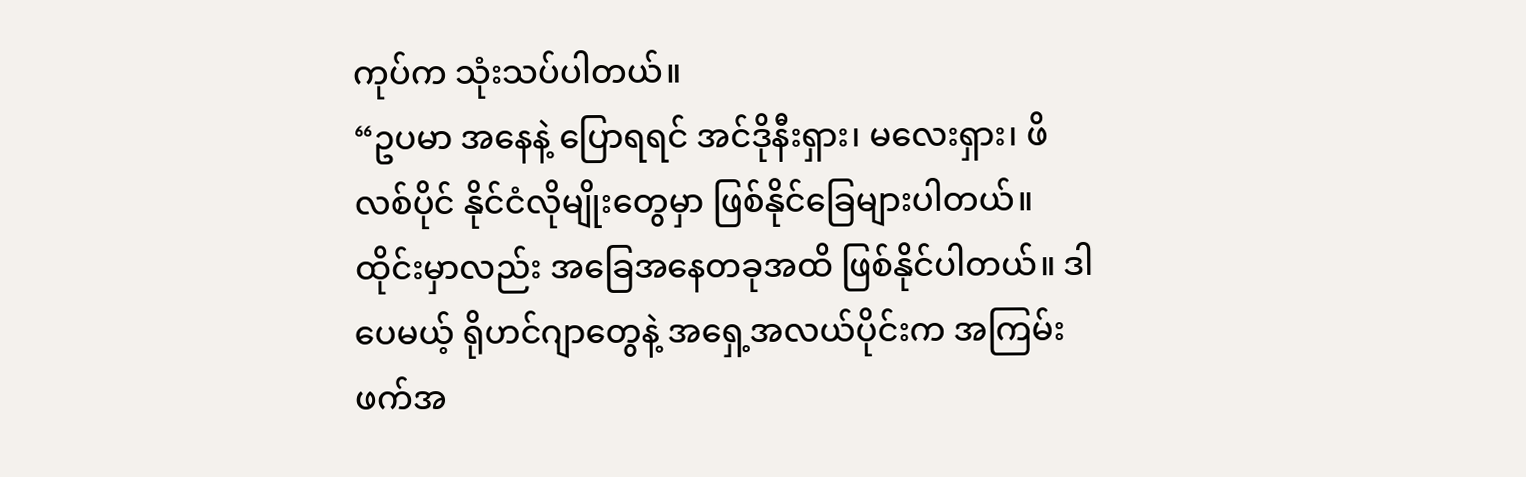ကုပ်က သုံးသပ်ပါတယ်။
“ဥပမာ အနေနဲ့ ပြောရရင် အင်ဒိုနီးရှား၊ မလေးရှား၊ ဖိလစ်ပိုင် နိုင်ငံလိုမျိုးတွေမှာ ဖြစ်နိုင်ခြေများပါတယ်။ ထိုင်းမှာလည်း အခြေအနေတခုအထိ ဖြစ်နိုင်ပါတယ်။ ဒါပေမယ့် ရိုဟင်ဂျာတွေနဲ့ အရှေ့အလယ်ပိုင်းက အကြမ်းဖက်အ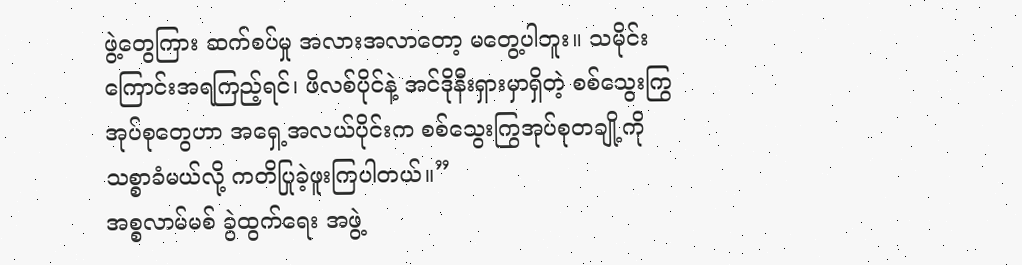ဖွဲ့တွေကြား ဆက်စပ်မှု အလားအလာတော့ မတွေ့ပါဘူး။ သမိုင်းကြောင်းအရကြည့်ရင်၊ ဖိလစ်ပိုင်နဲ့ အင်ဒိုနီးရှားမှာရှိတဲ့ စစ်သွေးကြွအုပ်စုတွေဟာ အရှေ့အလယ်ပိုင်းက စစ်သွေးကြွအုပ်စုတချို့ကို သစ္စာခံမယ်လို့ ကတိပြုခဲ့ဖူးကြပါတယ်။”
အစ္စလာမ်မစ် ခွဲထွက်ရေး အဖွဲ့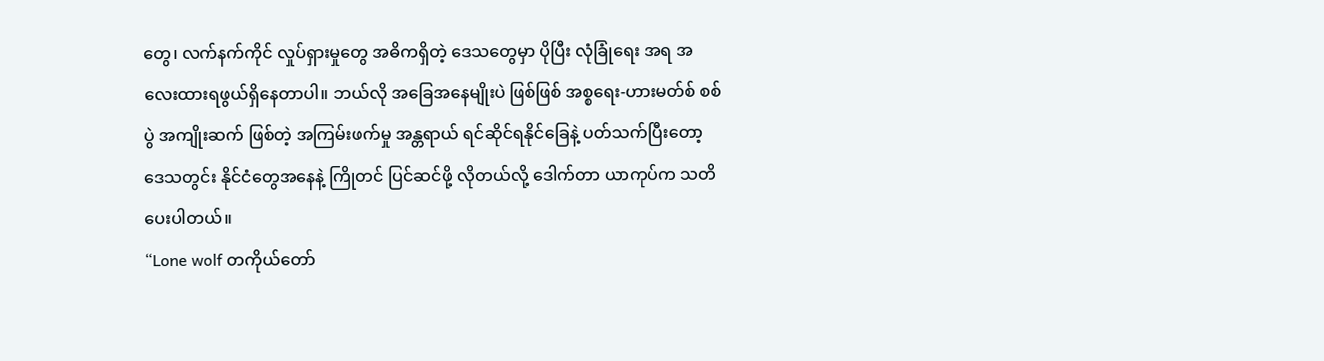တွေ၊ လက်နက်ကိုင် လှုပ်ရှားမှုတွေ အဓိကရှိတဲ့ ဒေသတွေမှာ ပိုပြီး လုံခြုံရေး အရ အလေးထားရဖွယ်ရှိနေတာပါ။ ဘယ်လို အခြေအနေမျိုးပဲ ဖြစ်ဖြစ် အစ္စရေး-ဟားမတ်စ် စစ်ပွဲ အကျိုးဆက် ဖြစ်တဲ့ အကြမ်းဖက်မှု အန္တရာယ် ရင်ဆိုင်ရနိုင်ခြေနဲ့ ပတ်သက်ပြီးတော့ ဒေသတွင်း နိုင်ငံတွေအနေနဲ့ ကြိုတင် ပြင်ဆင်ဖို့ လိုတယ်လို့ ဒေါက်တာ ယာကုပ်က သတိပေးပါတယ်။
“Lone wolf တကိုယ်တော်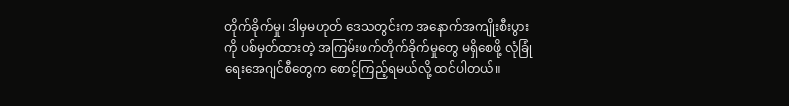တိုက်ခိုက်မှု၊ ဒါမှမဟုတ် ဒေသတွင်းက အနောက်အကျိုးစီးပွားကို ပစ်မှတ်ထားတဲ့ အကြမ်းဖက်တိုက်ခိုက်မှုတွေ မရှိစေဖို့ လုံခြုံရေးအေဂျင်စီတွေက စောင့်ကြည့်ရမယ်လို့ ထင်ပါတယ်။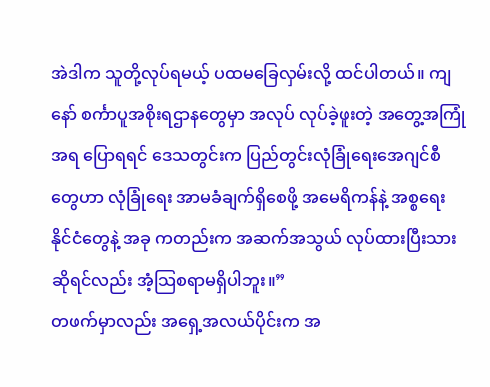အဲဒါက သူတို့လုပ်ရမယ့် ပထမခြေလှမ်းလို့ ထင်ပါတယ်။ ကျနော် စင်္ကာပူအစိုးရဌာနတွေမှာ အလုပ် လုပ်ခဲ့ဖူးတဲ့ အတွေ့အကြုံအရ ပြောရရင် ဒေသတွင်းက ပြည်တွင်းလုံခြုံရေးအေဂျင်စီတွေဟာ လုံခြုံရေး အာမခံချက်ရှိစေဖို့ အမေရိကန်နဲ့ အစ္စရေး နိုင်ငံတွေနဲ့ အခု ကတည်းက အဆက်အသွယ် လုပ်ထားပြီးသားဆိုရင်လည်း အံ့သြစရာမရှိပါဘူး။”
တဖက်မှာလည်း အရှေ့အလယ်ပိုင်းက အ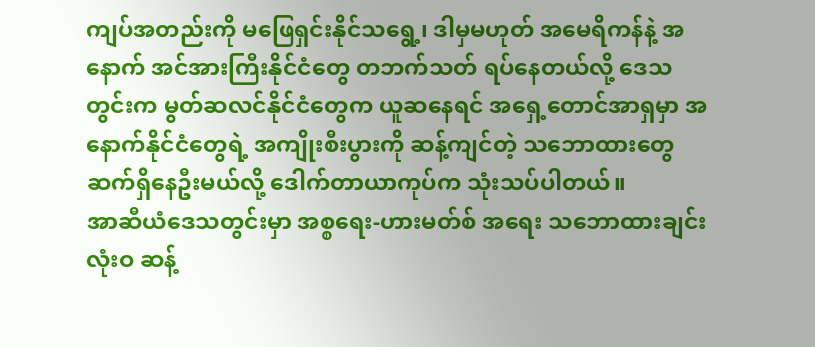ကျပ်အတည်းကို မဖြေရှင်းနိုင်သရွေ့၊ ဒါမှမဟုတ် အမေရိကန်နဲ့ အနောက် အင်အားကြီးနိုင်ငံတွေ တဘက်သတ် ရပ်နေတယ်လို့ ဒေသတွင်းက မွတ်ဆလင်နိုင်ငံတွေက ယူဆနေရင် အရှေ့တောင်အာရှမှာ အနောက်နိုင်ငံတွေရဲ့ အကျိုးစီးပွားကို ဆန့်ကျင်တဲ့ သဘောထားတွေ ဆက်ရှိနေဦးမယ်လို့ ဒေါက်တာယာကုပ်က သုံးသပ်ပါတယ်။
အာဆီယံဒေသတွင်းမှာ အစ္စရေး-ဟားမတ်စ် အရေး သဘောထားချင်း လုံးဝ ဆန့်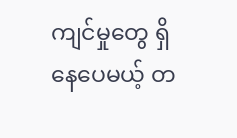ကျင်မှုတွေ ရှိနေပေမယ့် တ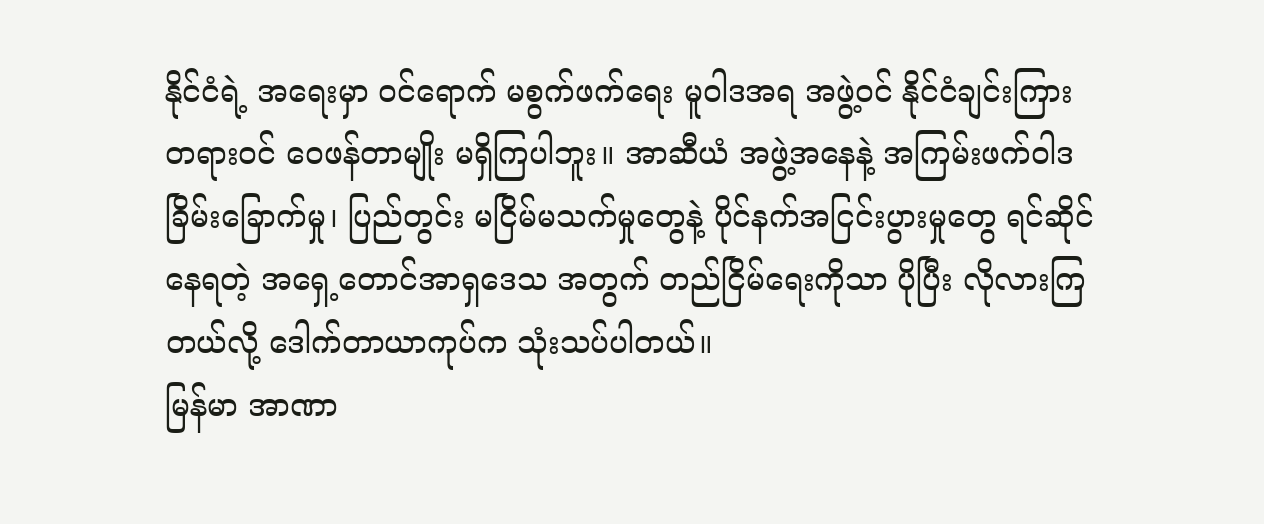နိုင်ငံရဲ့ အရေးမှာ ဝင်ရောက် မစွက်ဖက်ရေး မူဝါဒအရ အဖွဲ့ဝင် နိုင်ငံချင်းကြား တရားဝင် ဝေဖန်တာမျိုး မရှိကြပါဘူး။ အာဆီယံ အဖွဲ့အနေနဲ့ အကြမ်းဖက်ဝါဒ ခြိမ်းခြောက်မှု၊ ပြည်တွင်း မငြိမ်မသက်မှုတွေနဲ့ ပိုင်နက်အငြင်းပွားမှုတွေ ရင်ဆိုင်နေရတဲ့ အရှေ့တောင်အာရှဒေသ အတွက် တည်ငြိမ်ရေးကိုသာ ပိုပြီး လိုလားကြတယ်လို့ ဒေါက်တာယာကုပ်က သုံးသပ်ပါတယ်။
မြန်မာ အာဏာ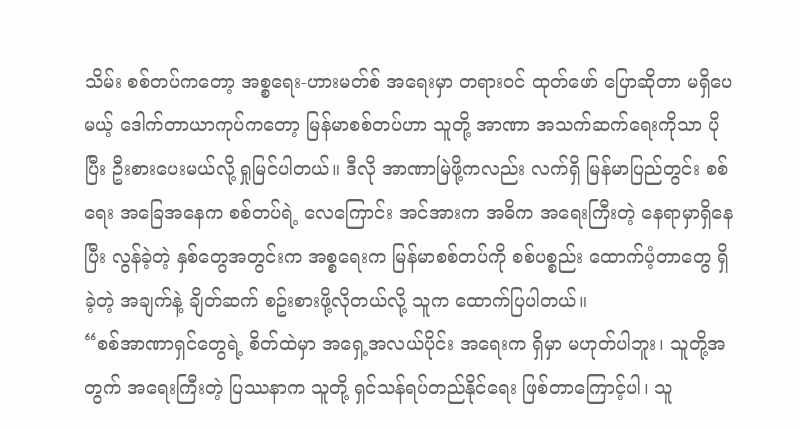သိမ်း စစ်တပ်ကတော့ အစ္စရေး-ဟားမတ်စ် အရေးမှာ တရားဝင် ထုတ်ဖော် ပြောဆိုတာ မရှိပေမယ့် ဒေါက်တာယာကုပ်ကတော့ မြန်မာစစ်တပ်ဟာ သူတို့ အာဏာ အသက်ဆက်ရေးကိုသာ ပိုပြီး ဦးစားပေးမယ်လို့ ရှုမြင်ပါတယ်။ ဒီလို အာဏာမြဲဖို့ကလည်း လက်ရှိ မြန်မာပြည်တွင်း စစ်ရေး အခြေအနေက စစ်တပ်ရဲ့ လေကြောင်း အင်အားက အဓိက အရေးကြီးတဲ့ နေရာမှာရှိနေပြီး လွန်ခဲ့တဲ့ နှစ်တွေအတွင်းက အစ္စရေးက မြန်မာစစ်တပ်ကို စစ်ပစ္စည်း ထောက်ပံ့တာတွေ ရှိခဲ့တဲ့ အချက်နဲ့ ချိတ်ဆက် စဥ်းစားဖို့လိုတယ်လို့ သူက ထောက်ပြပါတယ်။
“စစ်အာဏာရှင်တွေရဲ့ စိတ်ထဲမှာ အရှေ့အလယ်ပိုင်း အရေးက ရှိမှာ မဟုတ်ပါဘူး၊ သူတို့အတွက် အရေးကြီးတဲ့ ပြဿနာက သူတို့ ရှင်သန်ရပ်တည်နိုင်ရေး ဖြစ်တာကြောင့်ပါ၊ သူ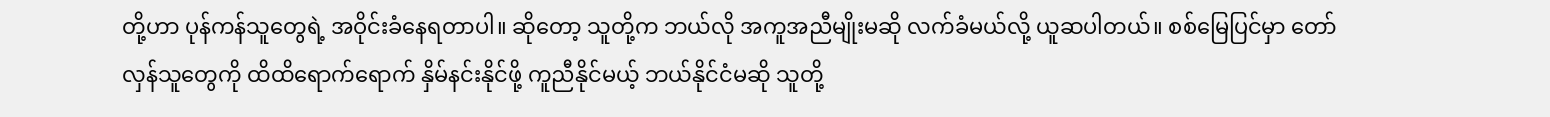တို့ဟာ ပုန်ကန်သူတွေရဲ့ အဝိုင်းခံနေရတာပါ။ ဆိုတော့ သူတို့က ဘယ်လို အကူအညီမျိုးမဆို လက်ခံမယ်လို့ ယူဆပါတယ်။ စစ်မြေပြင်မှာ တော်လှန်သူတွေကို ထိထိရောက်ရောက် နှိမ်နင်းနိုင်ဖို့ ကူညီနိုင်မယ့် ဘယ်နိုင်ငံမဆို သူတို့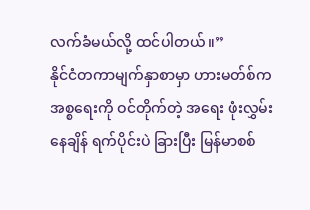လက်ခံမယ်လို့ ထင်ပါတယ်။”
နိုင်ငံတကာမျက်နှာစာမှာ ဟားမတ်စ်က အစ္စရေးကို ဝင်တိုက်တဲ့ အရေး ဖုံးလွှမ်းနေချိန် ရက်ပိုင်းပဲ ခြားပြီး မြန်မာစစ်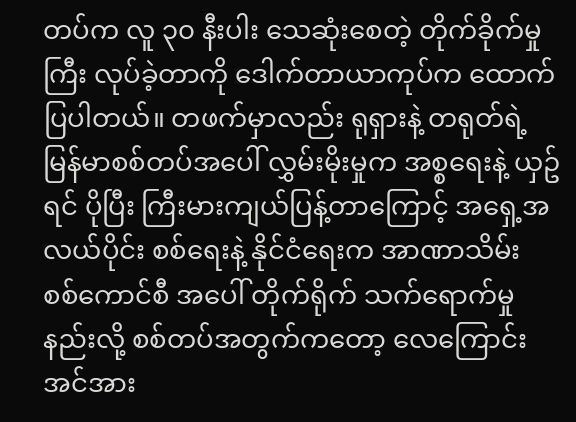တပ်က လူ ၃၀ နီးပါး သေဆုံးစေတဲ့ တိုက်ခိုက်မှုကြီး လုပ်ခဲ့တာကို ဒေါက်တာယာကုပ်က ထောက်ပြပါတယ်။ တဖက်မှာလည်း ရုရှားနဲ့ တရုတ်ရဲ့ မြန်မာစစ်တပ်အပေါ် လွှမ်းမိုးမှုက အစ္စရေးနဲ့ ယှဥ်ရင် ပိုပြီး ကြီးမားကျယ်ပြန့်တာကြောင့် အရှေ့အလယ်ပိုင်း စစ်ရေးနဲ့ နိုင်ငံရေးက အာဏာသိမ်း စစ်ကောင်စီ အပေါ် တိုက်ရိုက် သက်ရောက်မှု နည်းလို့ စစ်တပ်အတွက်ကတော့ လေကြောင်း အင်အား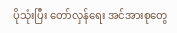ပိုသုံးပြီး တော်လှန်ရေး အင်အားစုတွေ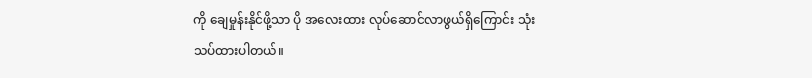ကို ချေမှုန်းနိုင်ဖို့သာ ပို အလေးထား လုပ်ဆောင်လာဖွယ်ရှိကြောင်း သုံးသပ်ထားပါတယ်။